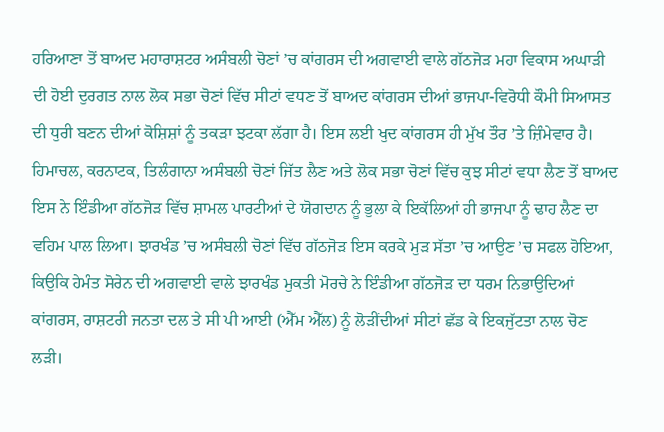ਹਰਿਆਣਾ ਤੋਂ ਬਾਅਦ ਮਹਾਰਾਸ਼ਟਰ ਅਸੰਬਲੀ ਚੋਣਾਂ ’ਚ ਕਾਂਗਰਸ ਦੀ ਅਗਵਾਈ ਵਾਲੇ ਗੱਠਜੋੜ ਮਹਾ ਵਿਕਾਸ ਅਘਾੜੀ ਦੀ ਹੋਈ ਦੁਰਗਤ ਨਾਲ ਲੋਕ ਸਭਾ ਚੋਣਾਂ ਵਿੱਚ ਸੀਟਾਂ ਵਧਣ ਤੋਂ ਬਾਅਦ ਕਾਂਗਰਸ ਦੀਆਂ ਭਾਜਪਾ-ਵਿਰੋਧੀ ਕੌਮੀ ਸਿਆਸਤ ਦੀ ਧੁਰੀ ਬਣਨ ਦੀਆਂ ਕੋਸ਼ਿਸ਼ਾਂ ਨੂੰ ਤਕੜਾ ਝਟਕਾ ਲੱਗਾ ਹੈ। ਇਸ ਲਈ ਖੁਦ ਕਾਂਗਰਸ ਹੀ ਮੁੱਖ ਤੌਰ ’ਤੇ ਜ਼ਿੰਮੇਵਾਰ ਹੈ। ਹਿਮਾਚਲ, ਕਰਨਾਟਕ, ਤਿਲੰਗਾਨਾ ਅਸੰਬਲੀ ਚੋਣਾਂ ਜਿੱਤ ਲੈਣ ਅਤੇ ਲੋਕ ਸਭਾ ਚੋਣਾਂ ਵਿੱਚ ਕੁਝ ਸੀਟਾਂ ਵਧਾ ਲੈਣ ਤੋਂ ਬਾਅਦ ਇਸ ਨੇ ਇੰਡੀਆ ਗੱਠਜੋੜ ਵਿੱਚ ਸ਼ਾਮਲ ਪਾਰਟੀਆਂ ਦੇ ਯੋਗਦਾਨ ਨੂੰ ਭੁਲਾ ਕੇ ਇਕੱਲਿਆਂ ਹੀ ਭਾਜਪਾ ਨੂੰ ਢਾਹ ਲੈਣ ਦਾ ਵਹਿਮ ਪਾਲ ਲਿਆ। ਝਾਰਖੰਡ ’ਚ ਅਸੰਬਲੀ ਚੋਣਾਂ ਵਿੱਚ ਗੱਠਜੋੜ ਇਸ ਕਰਕੇ ਮੁੜ ਸੱਤਾ ’ਚ ਆਉਣ ’ਚ ਸਫਲ ਹੋਇਆ, ਕਿਉਕਿ ਹੇਮੰਤ ਸੋਰੇਨ ਦੀ ਅਗਵਾਈ ਵਾਲੇ ਝਾਰਖੰਡ ਮੁਕਤੀ ਮੋਰਚੇ ਨੇ ਇੰਡੀਆ ਗੱਠਜੋੜ ਦਾ ਧਰਮ ਨਿਭਾਉਦਿਆਂ ਕਾਂਗਰਸ, ਰਾਸ਼ਟਰੀ ਜਨਤਾ ਦਲ ਤੇ ਸੀ ਪੀ ਆਈ (ਐੱਮ ਐੱਲ) ਨੂੰ ਲੋੜੀਂਦੀਆਂ ਸੀਟਾਂ ਛੱਡ ਕੇ ਇਕਜੁੱਟਤਾ ਨਾਲ ਚੋਣ ਲੜੀ।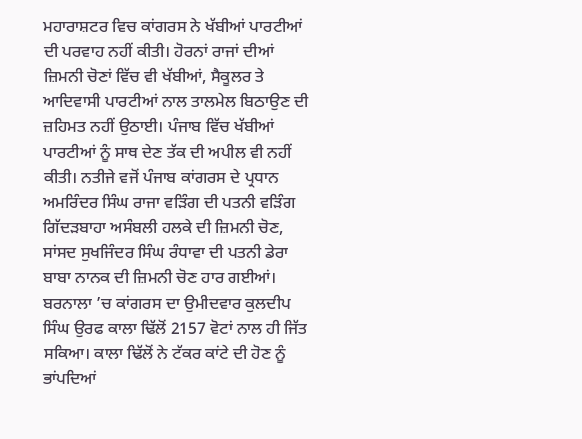ਮਹਾਰਾਸ਼ਟਰ ਵਿਚ ਕਾਂਗਰਸ ਨੇ ਖੱਬੀਆਂ ਪਾਰਟੀਆਂ ਦੀ ਪਰਵਾਹ ਨਹੀਂ ਕੀਤੀ। ਹੋਰਨਾਂ ਰਾਜਾਂ ਦੀਆਂ ਜ਼ਿਮਨੀ ਚੋਣਾਂ ਵਿੱਚ ਵੀ ਖੱਬੀਆਂ, ਸੈਕੂਲਰ ਤੇ ਆਦਿਵਾਸੀ ਪਾਰਟੀਆਂ ਨਾਲ ਤਾਲਮੇਲ ਬਿਠਾਉਣ ਦੀ ਜ਼ਹਿਮਤ ਨਹੀਂ ਉਠਾਈ। ਪੰਜਾਬ ਵਿੱਚ ਖੱਬੀਆਂ ਪਾਰਟੀਆਂ ਨੂੰ ਸਾਥ ਦੇਣ ਤੱਕ ਦੀ ਅਪੀਲ ਵੀ ਨਹੀਂ ਕੀਤੀ। ਨਤੀਜੇ ਵਜੋਂ ਪੰਜਾਬ ਕਾਂਗਰਸ ਦੇ ਪ੍ਰਧਾਨ ਅਮਰਿੰਦਰ ਸਿੰਘ ਰਾਜਾ ਵੜਿੰਗ ਦੀ ਪਤਨੀ ਵੜਿੰਗ ਗਿੱਦੜਬਾਹਾ ਅਸੰਬਲੀ ਹਲਕੇ ਦੀ ਜ਼ਿਮਨੀ ਚੋਣ, ਸਾਂਸਦ ਸੁਖਜਿੰਦਰ ਸਿੰਘ ਰੰਧਾਵਾ ਦੀ ਪਤਨੀ ਡੇਰਾ ਬਾਬਾ ਨਾਨਕ ਦੀ ਜ਼ਿਮਨੀ ਚੋਣ ਹਾਰ ਗਈਆਂ। ਬਰਨਾਲਾ ’ਚ ਕਾਂਗਰਸ ਦਾ ਉਮੀਦਵਾਰ ਕੁਲਦੀਪ ਸਿੰਘ ਉਰਫ ਕਾਲਾ ਢਿੱਲੋਂ 2157 ਵੋਟਾਂ ਨਾਲ ਹੀ ਜਿੱਤ ਸਕਿਆ। ਕਾਲਾ ਢਿੱਲੋਂ ਨੇ ਟੱਕਰ ਕਾਂਟੇ ਦੀ ਹੋਣ ਨੂੰ ਭਾਂਪਦਿਆਂ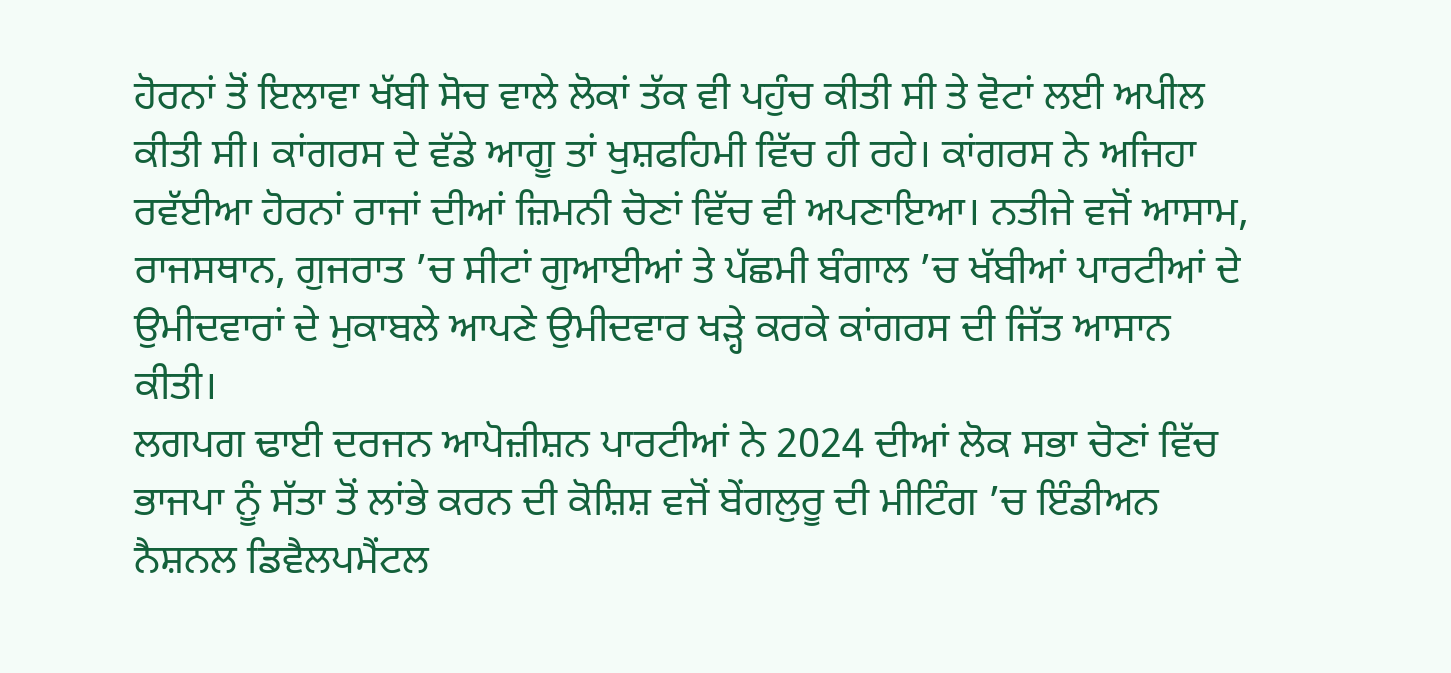ਹੋਰਨਾਂ ਤੋਂ ਇਲਾਵਾ ਖੱਬੀ ਸੋਚ ਵਾਲੇ ਲੋਕਾਂ ਤੱਕ ਵੀ ਪਹੁੰਚ ਕੀਤੀ ਸੀ ਤੇ ਵੋਟਾਂ ਲਈ ਅਪੀਲ ਕੀਤੀ ਸੀ। ਕਾਂਗਰਸ ਦੇ ਵੱਡੇ ਆਗੂ ਤਾਂ ਖੁਸ਼ਫਹਿਮੀ ਵਿੱਚ ਹੀ ਰਹੇ। ਕਾਂਗਰਸ ਨੇ ਅਜਿਹਾ ਰਵੱਈਆ ਹੋਰਨਾਂ ਰਾਜਾਂ ਦੀਆਂ ਜ਼ਿਮਨੀ ਚੋਣਾਂ ਵਿੱਚ ਵੀ ਅਪਣਾਇਆ। ਨਤੀਜੇ ਵਜੋਂ ਆਸਾਮ, ਰਾਜਸਥਾਨ, ਗੁਜਰਾਤ ’ਚ ਸੀਟਾਂ ਗੁਆਈਆਂ ਤੇ ਪੱਛਮੀ ਬੰਗਾਲ ’ਚ ਖੱਬੀਆਂ ਪਾਰਟੀਆਂ ਦੇ ਉਮੀਦਵਾਰਾਂ ਦੇ ਮੁਕਾਬਲੇ ਆਪਣੇ ਉਮੀਦਵਾਰ ਖੜ੍ਹੇ ਕਰਕੇ ਕਾਂਗਰਸ ਦੀ ਜਿੱਤ ਆਸਾਨ ਕੀਤੀ।
ਲਗਪਗ ਢਾਈ ਦਰਜਨ ਆਪੋਜ਼ੀਸ਼ਨ ਪਾਰਟੀਆਂ ਨੇ 2024 ਦੀਆਂ ਲੋਕ ਸਭਾ ਚੋਣਾਂ ਵਿੱਚ ਭਾਜਪਾ ਨੂੰ ਸੱਤਾ ਤੋਂ ਲਾਂਭੇ ਕਰਨ ਦੀ ਕੋਸ਼ਿਸ਼ ਵਜੋਂ ਬੇਂਗਲੁਰੂ ਦੀ ਮੀਟਿੰਗ ’ਚ ਇੰਡੀਅਨ ਨੈਸ਼ਨਲ ਡਿਵੈਲਪਮੈਂਟਲ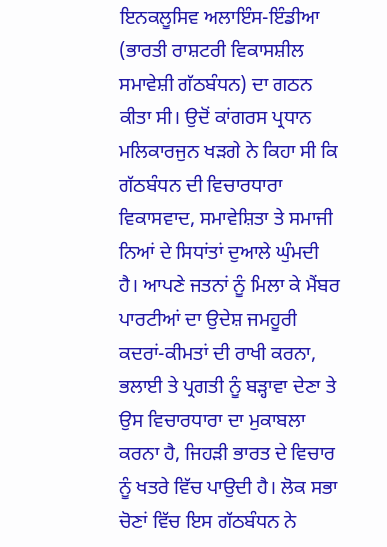ਇਨਕਲੂਸਿਵ ਅਲਾਇੰਸ-ਇੰਡੀਆ (ਭਾਰਤੀ ਰਾਸ਼ਟਰੀ ਵਿਕਾਸਸ਼ੀਲ ਸਮਾਵੇਸ਼ੀ ਗੱਠਬੰਧਨ) ਦਾ ਗਠਨ ਕੀਤਾ ਸੀ। ਉਦੋਂ ਕਾਂਗਰਸ ਪ੍ਰਧਾਨ ਮਲਿਕਾਰਜੁਨ ਖੜਗੇ ਨੇ ਕਿਹਾ ਸੀ ਕਿ ਗੱਠਬੰਧਨ ਦੀ ਵਿਚਾਰਧਾਰਾ ਵਿਕਾਸਵਾਦ, ਸਮਾਵੇਸ਼ਿਤਾ ਤੇ ਸਮਾਜੀ ਨਿਆਂ ਦੇ ਸਿਧਾਂਤਾਂ ਦੁਆਲੇ ਘੁੰਮਦੀ ਹੈ। ਆਪਣੇ ਜਤਨਾਂ ਨੂੰ ਮਿਲਾ ਕੇ ਮੈਂਬਰ ਪਾਰਟੀਆਂ ਦਾ ਉਦੇਸ਼ ਜਮਹੂਰੀ ਕਦਰਾਂ-ਕੀਮਤਾਂ ਦੀ ਰਾਖੀ ਕਰਨਾ, ਭਲਾਈ ਤੇ ਪ੍ਰਗਤੀ ਨੂੰ ਬੜ੍ਹਾਵਾ ਦੇਣਾ ਤੇ ਉਸ ਵਿਚਾਰਧਾਰਾ ਦਾ ਮੁਕਾਬਲਾ ਕਰਨਾ ਹੈ, ਜਿਹੜੀ ਭਾਰਤ ਦੇ ਵਿਚਾਰ ਨੂੰ ਖਤਰੇ ਵਿੱਚ ਪਾਉਦੀ ਹੈ। ਲੋਕ ਸਭਾ ਚੋਣਾਂ ਵਿੱਚ ਇਸ ਗੱਠਬੰਧਨ ਨੇ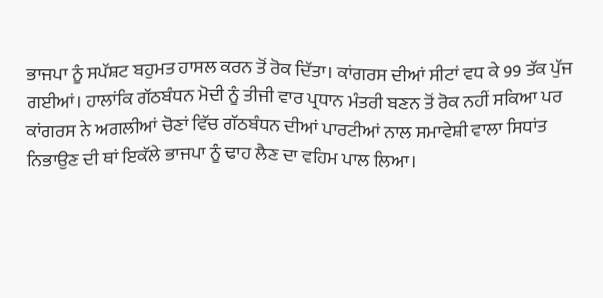ਭਾਜਪਾ ਨੂੰ ਸਪੱਸ਼ਟ ਬਹੁਮਤ ਹਾਸਲ ਕਰਨ ਤੋਂ ਰੋਕ ਦਿੱਤਾ। ਕਾਂਗਰਸ ਦੀਆਂ ਸੀਟਾਂ ਵਧ ਕੇ 99 ਤੱਕ ਪੁੱਜ ਗਈਆਂ। ਹਾਲਾਂਕਿ ਗੱਠਬੰਧਨ ਮੋਦੀ ਨੂੰ ਤੀਜੀ ਵਾਰ ਪ੍ਰਧਾਨ ਮੰਤਰੀ ਬਣਨ ਤੋਂ ਰੋਕ ਨਹੀਂ ਸਕਿਆ ਪਰ ਕਾਂਗਰਸ ਨੇ ਅਗਲੀਆਂ ਚੋਣਾਂ ਵਿੱਚ ਗੱਠਬੰਧਨ ਦੀਆਂ ਪਾਰਟੀਆਂ ਨਾਲ ਸਮਾਵੇਸ਼ੀ ਵਾਲਾ ਸਿਧਾਂਤ ਨਿਭਾਉਣ ਦੀ ਥਾਂ ਇਕੱਲੇ ਭਾਜਪਾ ਨੂੰ ਢਾਹ ਲੈਣ ਦਾ ਵਹਿਮ ਪਾਲ ਲਿਆ।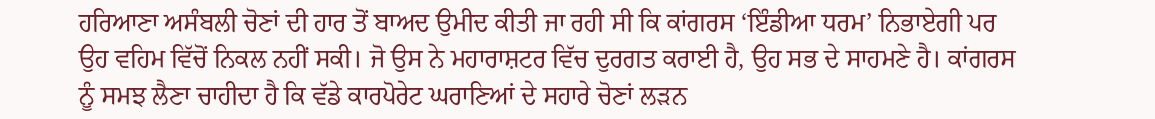ਹਰਿਆਣਾ ਅਸੰਬਲੀ ਚੋਣਾਂ ਦੀ ਹਾਰ ਤੋਂ ਬਾਅਦ ਉਮੀਦ ਕੀਤੀ ਜਾ ਰਹੀ ਸੀ ਕਿ ਕਾਂਗਰਸ ‘ਇੰਡੀਆ ਧਰਮ’ ਨਿਭਾਏਗੀ ਪਰ ਉਹ ਵਹਿਮ ਵਿੱਚੋਂ ਨਿਕਲ ਨਹੀਂ ਸਕੀ। ਜੋ ਉਸ ਨੇ ਮਹਾਰਾਸ਼ਟਰ ਵਿੱਚ ਦੁਰਗਤ ਕਰਾਈ ਹੈ, ਉਹ ਸਭ ਦੇ ਸਾਹਮਣੇ ਹੈ। ਕਾਂਗਰਸ ਨੂੰ ਸਮਝ ਲੈਣਾ ਚਾਹੀਦਾ ਹੈ ਕਿ ਵੱਡੇ ਕਾਰਪੋਰੇਟ ਘਰਾਣਿਆਂ ਦੇ ਸਹਾਰੇ ਚੋਣਾਂ ਲੜਨ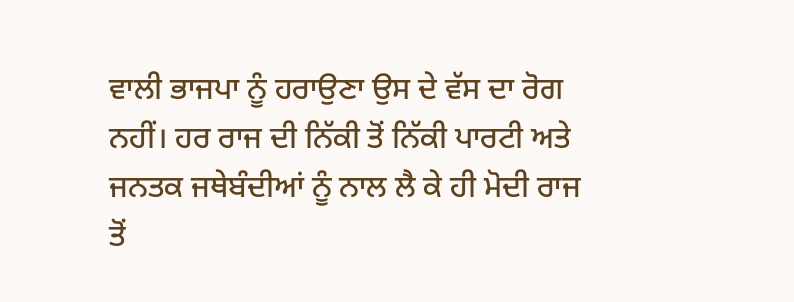ਵਾਲੀ ਭਾਜਪਾ ਨੂੰ ਹਰਾਉਣਾ ਉਸ ਦੇ ਵੱਸ ਦਾ ਰੋਗ ਨਹੀਂ। ਹਰ ਰਾਜ ਦੀ ਨਿੱਕੀ ਤੋਂ ਨਿੱਕੀ ਪਾਰਟੀ ਅਤੇ ਜਨਤਕ ਜਥੇਬੰਦੀਆਂ ਨੂੰ ਨਾਲ ਲੈ ਕੇ ਹੀ ਮੋਦੀ ਰਾਜ ਤੋਂ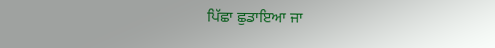ਪਿੱਛਾ ਛੁਡਾਇਆ ਜਾ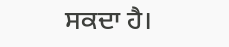ਸਕਦਾ ਹੈ।